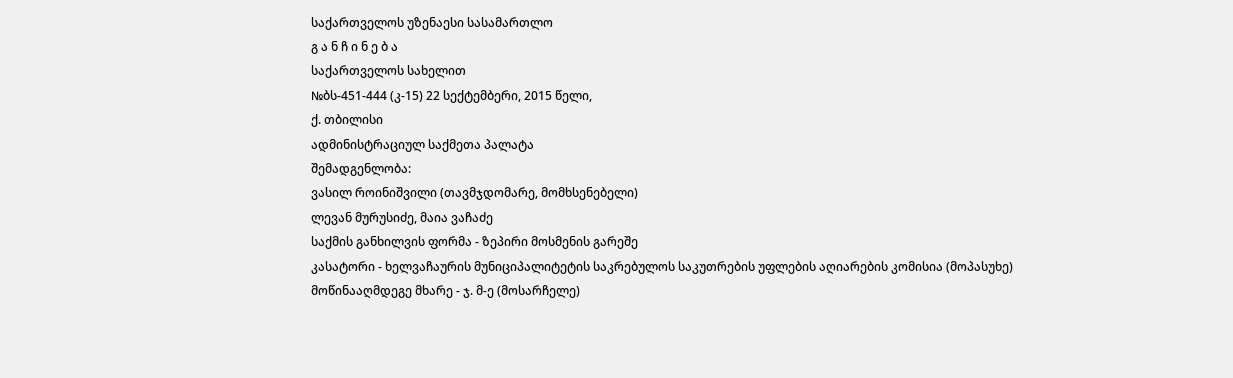საქართველოს უზენაესი სასამართლო
გ ა ნ ჩ ი ნ ე ბ ა
საქართველოს სახელით
№ბს-451-444 (კ-15) 22 სექტემბერი, 2015 წელი,
ქ. თბილისი
ადმინისტრაციულ საქმეთა პალატა
შემადგენლობა:
ვასილ როინიშვილი (თავმჯდომარე, მომხსენებელი)
ლევან მურუსიძე, მაია ვაჩაძე
საქმის განხილვის ფორმა - ზეპირი მოსმენის გარეშე
კასატორი - ხელვაჩაურის მუნიციპალიტეტის საკრებულოს საკუთრების უფლების აღიარების კომისია (მოპასუხე)
მოწინააღმდეგე მხარე - ჯ. მ-ე (მოსარჩელე)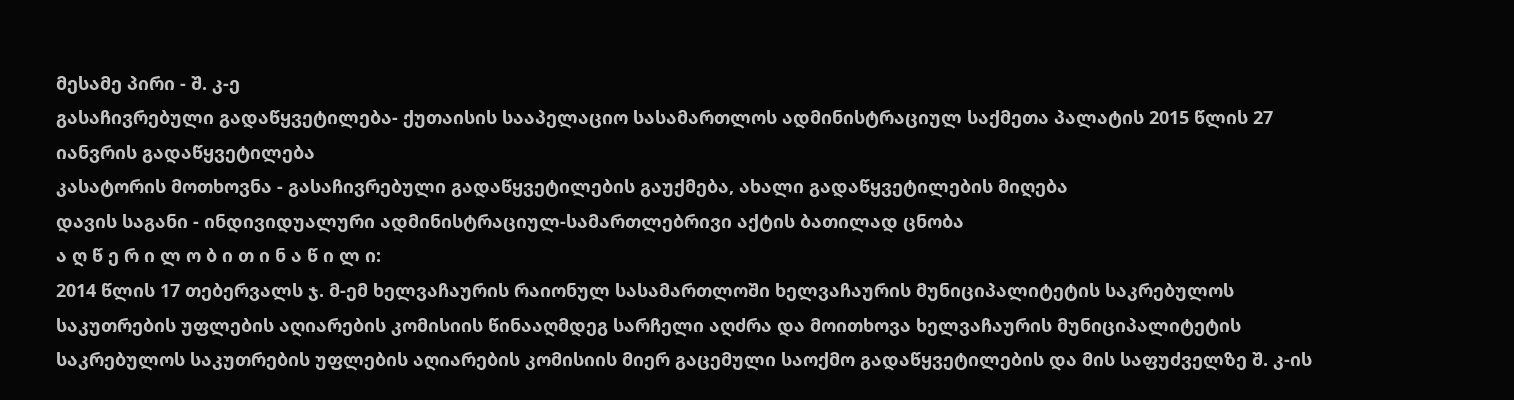მესამე პირი - შ. კ-ე
გასაჩივრებული გადაწყვეტილება- ქუთაისის სააპელაციო სასამართლოს ადმინისტრაციულ საქმეთა პალატის 2015 წლის 27 იანვრის გადაწყვეტილება
კასატორის მოთხოვნა - გასაჩივრებული გადაწყვეტილების გაუქმება, ახალი გადაწყვეტილების მიღება
დავის საგანი - ინდივიდუალური ადმინისტრაციულ-სამართლებრივი აქტის ბათილად ცნობა
ა ღ წ ე რ ი ლ ო ბ ი თ ი ნ ა წ ი ლ ი:
2014 წლის 17 თებერვალს ჯ. მ-ემ ხელვაჩაურის რაიონულ სასამართლოში ხელვაჩაურის მუნიციპალიტეტის საკრებულოს საკუთრების უფლების აღიარების კომისიის წინააღმდეგ სარჩელი აღძრა და მოითხოვა ხელვაჩაურის მუნიციპალიტეტის საკრებულოს საკუთრების უფლების აღიარების კომისიის მიერ გაცემული საოქმო გადაწყვეტილების და მის საფუძველზე შ. კ-ის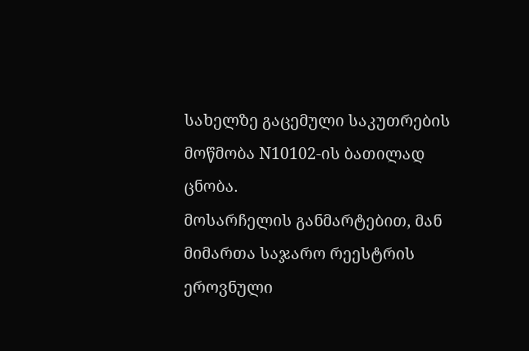სახელზე გაცემული საკუთრების მოწმობა N10102-ის ბათილად ცნობა.
მოსარჩელის განმარტებით, მან მიმართა საჯარო რეესტრის ეროვნული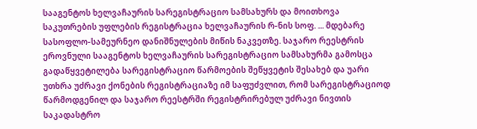სააგენტოს ხელვაჩაურის სარეგისტრაციო სამსახურს და მოითხოვა საკუთრების უფლების რეგისტრაცია ხელვაჩაურის რ-ნის სოფ. ... მდებარე სასოფლო-სამეურნეო დანიშნულების მიწის ნაკვეთზე. საჯარო რეესტრის ეროვნული სააგენტოს ხელვაჩაურის სარეგისტრაციო სამსახურმა გამოსცა გადაწყვეტილება სარეგისტრაციო წარმოების შეწყვეტის შესახებ და უარი უთხრა უძრავი ქონების რეგისტრაციაზე იმ საფუძვლით, რომ სარეგისტრაციოდ წარმოდგენილ და საჯარო რეესტრში რეგისტრირებულ უძრავი ნივთის საკადასტრო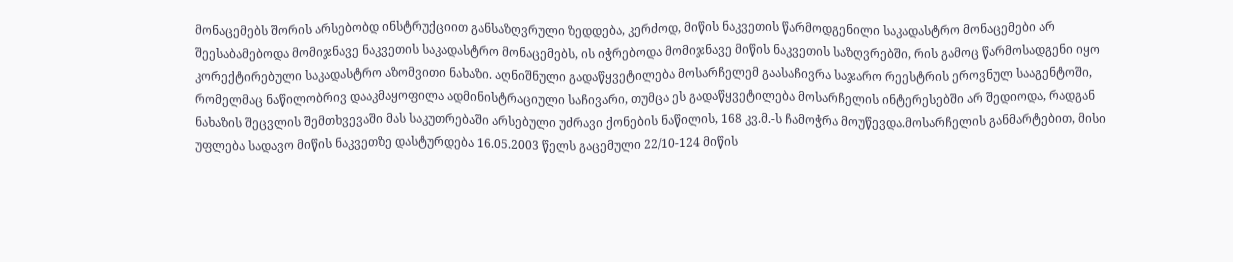მონაცემებს შორის არსებობდ ინსტრუქციით განსაზღვრული ზედდება, კერძოდ, მიწის ნაკვეთის წარმოდგენილი საკადასტრო მონაცემები არ შეესაბამებოდა მომიჯნავე ნაკვეთის საკადასტრო მონაცემებს, ის იჭრებოდა მომიჯნავე მიწის ნაკვეთის საზღვრებში, რის გამოც წარმოსადგენი იყო კორექტირებული საკადასტრო აზომვითი ნახაზი. აღნიშნული გადაწყვეტილება მოსარჩელემ გაასაჩივრა საჯარო რეესტრის ეროვნულ სააგენტოში, რომელმაც ნაწილობრივ დააკმაყოფილა ადმინისტრაციული საჩივარი, თუმცა ეს გადაწყვეტილება მოსარჩელის ინტერესებში არ შედიოდა, რადგან ნახაზის შეცვლის შემთხვევაში მას საკუთრებაში არსებული უძრავი ქონების ნაწილის, 168 კვ.მ.-ს ჩამოჭრა მოუწევდა.მოსარჩელის განმარტებით, მისი უფლება სადავო მიწის ნაკვეთზე დასტურდება 16.05.2003 წელს გაცემული 22/10-124 მიწის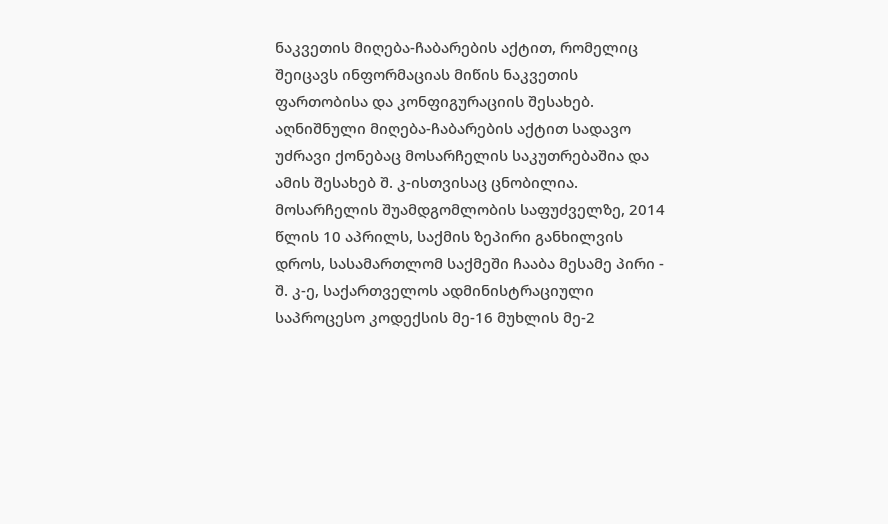ნაკვეთის მიღება-ჩაბარების აქტით, რომელიც შეიცავს ინფორმაციას მიწის ნაკვეთის ფართობისა და კონფიგურაციის შესახებ. აღნიშნული მიღება-ჩაბარების აქტით სადავო უძრავი ქონებაც მოსარჩელის საკუთრებაშია და ამის შესახებ შ. კ-ისთვისაც ცნობილია.
მოსარჩელის შუამდგომლობის საფუძველზე, 2014 წლის 10 აპრილს, საქმის ზეპირი განხილვის დროს, სასამართლომ საქმეში ჩააბა მესამე პირი - შ. კ-ე, საქართველოს ადმინისტრაციული საპროცესო კოდექსის მე-16 მუხლის მე-2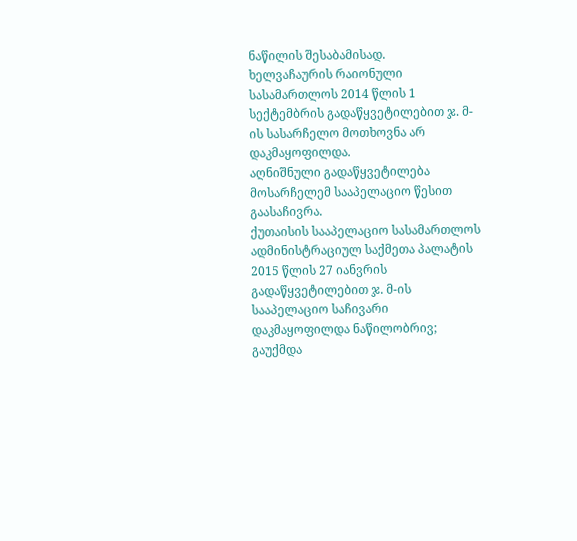ნაწილის შესაბამისად.
ხელვაჩაურის რაიონული სასამართლოს 2014 წლის 1 სექტემბრის გადაწყვეტილებით ჯ. მ-ის სასარჩელო მოთხოვნა არ დაკმაყოფილდა.
აღნიშნული გადაწყვეტილება მოსარჩელემ სააპელაციო წესით გაასაჩივრა.
ქუთაისის სააპელაციო სასამართლოს ადმინისტრაციულ საქმეთა პალატის 2015 წლის 27 იანვრის გადაწყვეტილებით ჯ. მ-ის სააპელაციო საჩივარი დაკმაყოფილდა ნაწილობრივ; გაუქმდა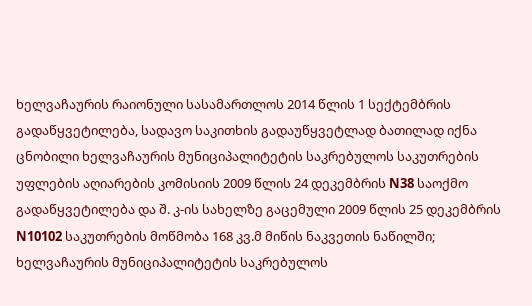ხელვაჩაურის რაიონული სასამართლოს 2014 წლის 1 სექტემბრის გადაწყვეტილება, სადავო საკითხის გადაუწყვეტლად ბათილად იქნა ცნობილი ხელვაჩაურის მუნიციპალიტეტის საკრებულოს საკუთრების უფლების აღიარების კომისიის 2009 წლის 24 დეკემბრის N38 საოქმო გადაწყვეტილება და შ. კ-ის სახელზე გაცემული 2009 წლის 25 დეკემბრის N10102 საკუთრების მოწმობა 168 კვ.მ მიწის ნაკვეთის ნაწილში; ხელვაჩაურის მუნიციპალიტეტის საკრებულოს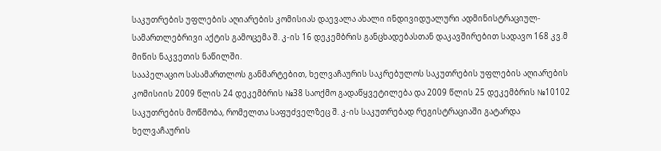საკუთრების უფლების აღიარების კომისიას დაევალა ახალი ინდივიდუალური ადმინისტრაციულ-სამართლებრივი აქტის გამოცემა შ. კ-ის 16 დეკემბრის განცხადებასთან დაკავშირებით სადავო 168 კვ.მ მიწის ნაკვეთის ნაწილში.
სააპელაციო სასამართლოს განმარტებით, ხელვაჩაურის საკრებულოს საკუთრების უფლების აღიარების კომისიის 2009 წლის 24 დეკემბრის №38 საოქმო გადაწყვეტილება და 2009 წლის 25 დეკემბრის №10102 საკუთრების მოწმობა, რომელთა საფუძველზეც შ. კ-ის საკუთრებად რეგისტრაციაში გატარდა ხელვაჩაურის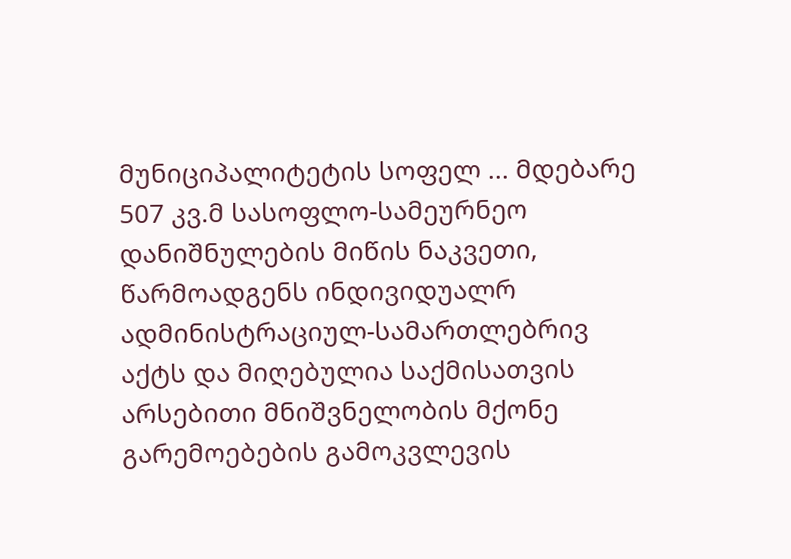მუნიციპალიტეტის სოფელ ... მდებარე 507 კვ.მ სასოფლო-სამეურნეო დანიშნულების მიწის ნაკვეთი, წარმოადგენს ინდივიდუალრ ადმინისტრაციულ-სამართლებრივ აქტს და მიღებულია საქმისათვის არსებითი მნიშვნელობის მქონე გარემოებების გამოკვლევის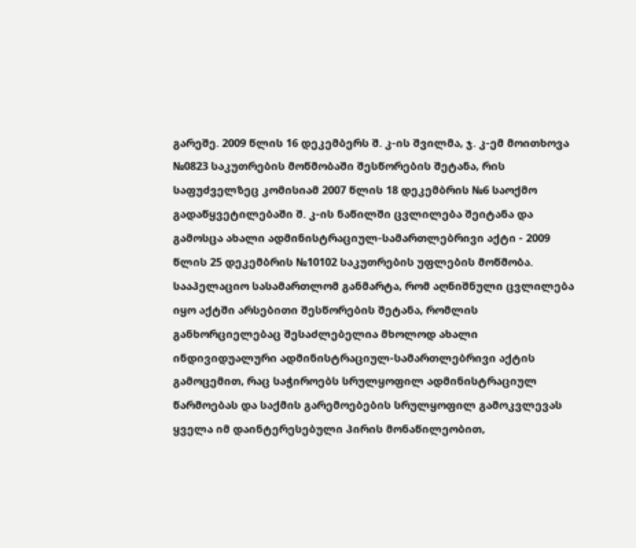გარეშე. 2009 წლის 16 დეკემბერს შ. კ-ის შვილმა, ჯ. კ-ემ მოითხოვა №0823 საკუთრების მოწმობაში შესწორების შეტანა, რის საფუძველზეც კომისიამ 2007 წლის 18 დეკემბრის №6 საოქმო გადაწყვეტილებაში შ. კ-ის ნაწილში ცვლილება შეიტანა და გამოსცა ახალი ადმინისტრაციულ-სამართლებრივი აქტი - 2009 წლის 25 დეკემბრის №10102 საკუთრების უფლების მოწმობა. სააპელაციო სასამართლომ განმარტა, რომ აღნიშნული ცვლილება იყო აქტში არსებითი შესწორების შეტანა, რომლის განხორციელებაც შესაძლებელია მხოლოდ ახალი ინდივიდუალური ადმინისტრაციულ-სამართლებრივი აქტის გამოცემით, რაც საჭიროებს სრულყოფილ ადმინისტრაციულ წარმოებას და საქმის გარემოებების სრულყოფილ გამოკვლევას ყველა იმ დაინტერესებული პირის მონაწილეობით,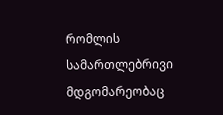რომლის სამართლებრივი მდგომარეობაც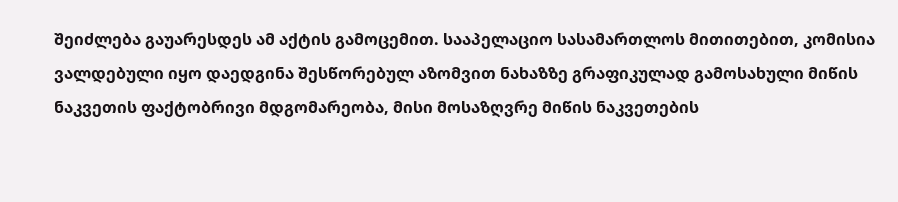შეიძლება გაუარესდეს ამ აქტის გამოცემით. სააპელაციო სასამართლოს მითითებით, კომისია ვალდებული იყო დაედგინა შესწორებულ აზომვით ნახაზზე გრაფიკულად გამოსახული მიწის ნაკვეთის ფაქტობრივი მდგომარეობა, მისი მოსაზღვრე მიწის ნაკვეთების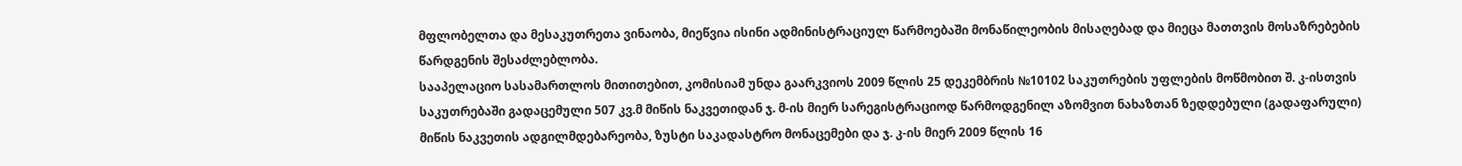მფლობელთა და მესაკუთრეთა ვინაობა, მიეწვია ისინი ადმინისტრაციულ წარმოებაში მონაწილეობის მისაღებად და მიეცა მათთვის მოსაზრებების წარდგენის შესაძლებლობა.
სააპელაციო სასამართლოს მითითებით, კომისიამ უნდა გაარკვიოს 2009 წლის 25 დეკემბრის №10102 საკუთრების უფლების მოწმობით შ. კ-ისთვის საკუთრებაში გადაცემული 507 კვ.მ მიწის ნაკვეთიდან ჯ. მ-ის მიერ სარეგისტრაციოდ წარმოდგენილ აზომვით ნახაზთან ზედდებული (გადაფარული) მიწის ნაკვეთის ადგილმდებარეობა, ზუსტი საკადასტრო მონაცემები და ჯ. კ-ის მიერ 2009 წლის 16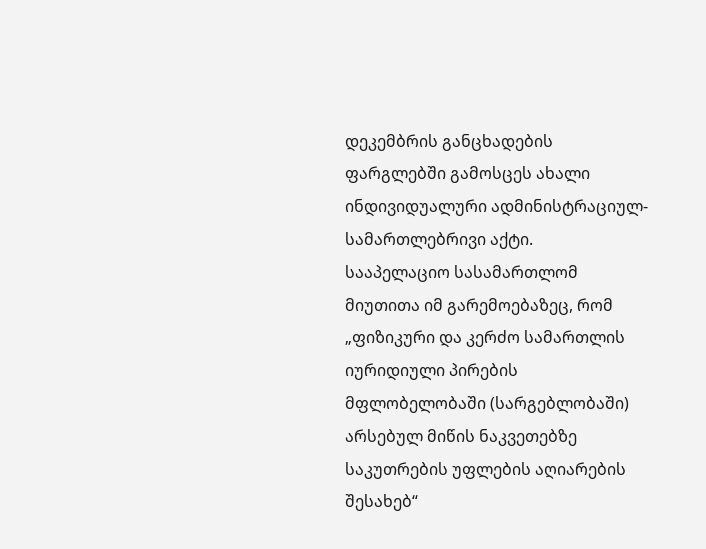დეკემბრის განცხადების ფარგლებში გამოსცეს ახალი ინდივიდუალური ადმინისტრაციულ-სამართლებრივი აქტი.
სააპელაციო სასამართლომ მიუთითა იმ გარემოებაზეც, რომ „ფიზიკური და კერძო სამართლის იურიდიული პირების მფლობელობაში (სარგებლობაში) არსებულ მიწის ნაკვეთებზე საკუთრების უფლების აღიარების შესახებ“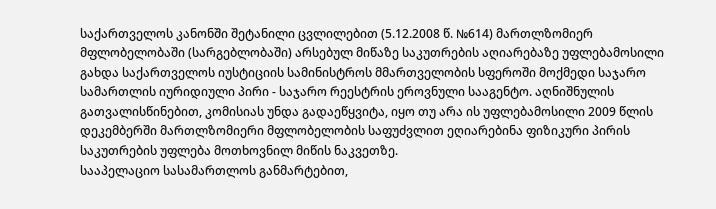საქართველოს კანონში შეტანილი ცვლილებით (5.12.2008 წ. №614) მართლზომიერ მფლობელობაში (სარგებლობაში) არსებულ მიწაზე საკუთრების აღიარებაზე უფლებამოსილი გახდა საქართველოს იუსტიციის სამინისტროს მმართველობის სფეროში მოქმედი საჯარო სამართლის იურიდიული პირი - საჯარო რეესტრის ეროვნული სააგენტო. აღნიშნულის გათვალისწინებით, კომისიას უნდა გადაეწყვიტა, იყო თუ არა ის უფლებამოსილი 2009 წლის დეკემბერში მართლზომიერი მფლობელობის საფუძვლით ეღიარებინა ფიზიკური პირის საკუთრების უფლება მოთხოვნილ მიწის ნაკვეთზე.
სააპელაციო სასამართლოს განმარტებით,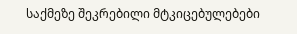საქმეზე შეკრებილი მტკიცებულებები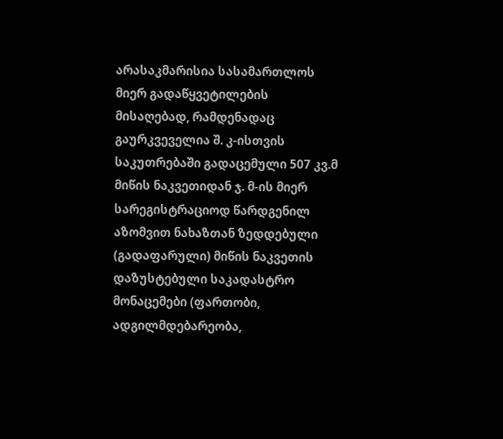არასაკმარისია სასამართლოს მიერ გადაწყვეტილების მისაღებად, რამდენადაც გაურკვეველია შ. კ-ისთვის საკუთრებაში გადაცემული 507 კვ.მ მიწის ნაკვეთიდან ჯ. მ-ის მიერ სარეგისტრაციოდ წარდგენილ აზომვით ნახაზთან ზედდებული (გადაფარული) მიწის ნაკვეთის დაზუსტებული საკადასტრო მონაცემები (ფართობი, ადგილმდებარეობა,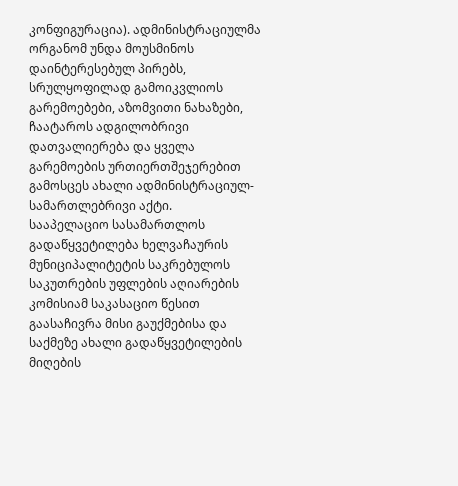კონფიგურაცია). ადმინისტრაციულმა ორგანომ უნდა მოუსმინოს დაინტერესებულ პირებს, სრულყოფილად გამოიკვლიოს გარემოებები, აზომვითი ნახაზები, ჩაატაროს ადგილობრივი დათვალიერება და ყველა გარემოების ურთიერთშეჯერებით გამოსცეს ახალი ადმინისტრაციულ-სამართლებრივი აქტი.
სააპელაციო სასამართლოს გადაწყვეტილება ხელვაჩაურის მუნიციპალიტეტის საკრებულოს საკუთრების უფლების აღიარების კომისიამ საკასაციო წესით გაასაჩივრა მისი გაუქმებისა და საქმეზე ახალი გადაწყვეტილების მიღების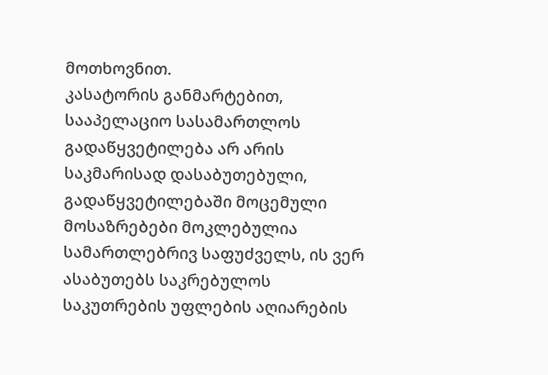მოთხოვნით.
კასატორის განმარტებით, სააპელაციო სასამართლოს გადაწყვეტილება არ არის საკმარისად დასაბუთებული, გადაწყვეტილებაში მოცემული მოსაზრებები მოკლებულია სამართლებრივ საფუძველს, ის ვერ ასაბუთებს საკრებულოს საკუთრების უფლების აღიარების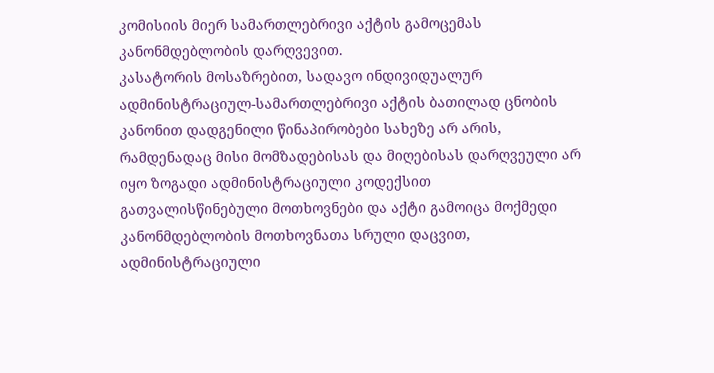კომისიის მიერ სამართლებრივი აქტის გამოცემას კანონმდებლობის დარღვევით.
კასატორის მოსაზრებით, სადავო ინდივიდუალურ ადმინისტრაციულ-სამართლებრივი აქტის ბათილად ცნობის კანონით დადგენილი წინაპირობები სახეზე არ არის, რამდენადაც მისი მომზადებისას და მიღებისას დარღვეული არ იყო ზოგადი ადმინისტრაციული კოდექსით გათვალისწინებული მოთხოვნები და აქტი გამოიცა მოქმედი კანონმდებლობის მოთხოვნათა სრული დაცვით, ადმინისტრაციული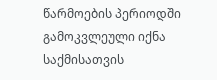წარმოების პერიოდში გამოკვლეული იქნა საქმისათვის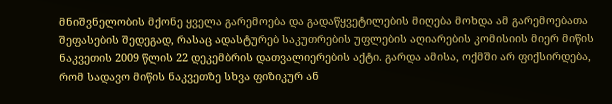მნიშვნელობის მქონე ყველა გარემოება და გადაწყვეტილების მიღება მოხდა ამ გარემოებათა შეფასების შედეგად, რასაც ადასტურებ საკუთრების უფლების აღიარების კომისიის მიერ მიწის ნაკვეთის 2009 წლის 22 დეკემბრის დათვალიერების აქტი. გარდა ამისა, ოქმში არ ფიქსირდება, რომ სადავო მიწის ნაკვეთზე სხვა ფიზიკურ ან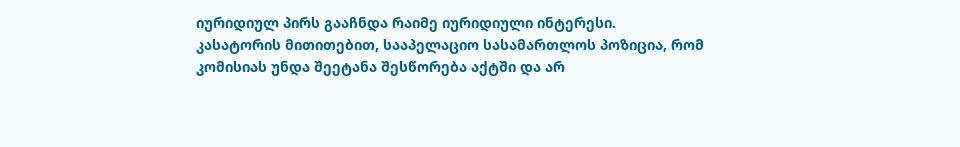იურიდიულ პირს გააჩნდა რაიმე იურიდიული ინტერესი.
კასატორის მითითებით, სააპელაციო სასამართლოს პოზიცია, რომ კომისიას უნდა შეეტანა შესწორება აქტში და არ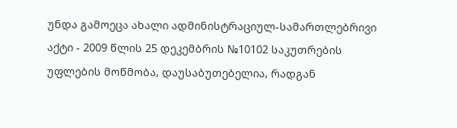უნდა გამოეცა ახალი ადმინისტრაციულ-სამართლებრივი აქტი - 2009 წლის 25 დეკემბრის №10102 საკუთრების უფლების მოწმობა, დაუსაბუთებელია, რადგან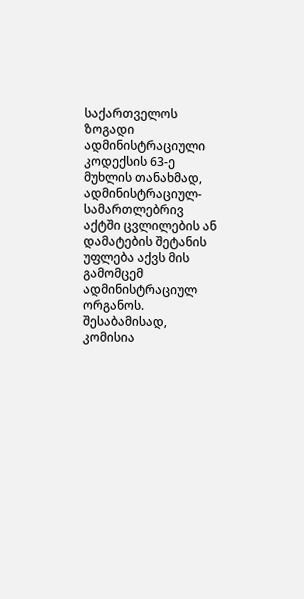საქართველოს ზოგადი ადმინისტრაციული კოდექსის 63-ე მუხლის თანახმად, ადმინისტრაციულ-სამართლებრივ აქტში ცვლილების ან დამატების შეტანის უფლება აქვს მის გამომცემ ადმინისტრაციულ ორგანოს. შესაბამისად, კომისია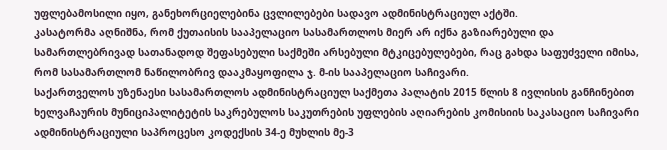უფლებამოსილი იყო, განეხორციელებინა ცვლილებები სადავო ადმინისტრაციულ აქტში.
კასატორმა აღნიშნა, რომ ქუთაისის სააპელაციო სასამართლოს მიერ არ იქნა გაზიარებული და სამართლებრივად სათანადოდ შეფასებული საქმეში არსებული მტკიცებულებები, რაც გახდა საფუძველი იმისა, რომ სასამართლომ ნაწილობრივ დააკმაყოფილა ჯ. მ-ის სააპელაციო საჩივარი.
საქართველოს უზენაესი სასამართლოს ადმინისტრაციულ საქმეთა პალატის 2015 წლის 8 ივლისის განჩინებით ხელვაჩაურის მუნიციპალიტეტის საკრებულოს საკუთრების უფლების აღიარების კომისიის საკასაციო საჩივარი ადმინისტრაციული საპროცესო კოდექსის 34-ე მუხლის მე-3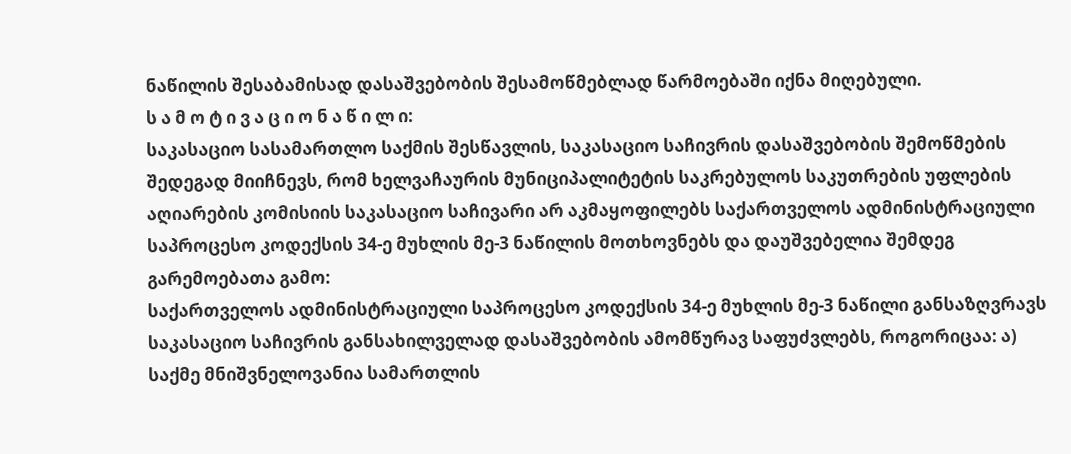ნაწილის შესაბამისად დასაშვებობის შესამოწმებლად წარმოებაში იქნა მიღებული.
ს ა მ ო ტ ი ვ ა ც ი ო ნ ა წ ი ლ ი:
საკასაციო სასამართლო საქმის შესწავლის, საკასაციო საჩივრის დასაშვებობის შემოწმების შედეგად მიიჩნევს, რომ ხელვაჩაურის მუნიციპალიტეტის საკრებულოს საკუთრების უფლების აღიარების კომისიის საკასაციო საჩივარი არ აკმაყოფილებს საქართველოს ადმინისტრაციული საპროცესო კოდექსის 34-ე მუხლის მე-3 ნაწილის მოთხოვნებს და დაუშვებელია შემდეგ გარემოებათა გამო:
საქართველოს ადმინისტრაციული საპროცესო კოდექსის 34-ე მუხლის მე-3 ნაწილი განსაზღვრავს საკასაციო საჩივრის განსახილველად დასაშვებობის ამომწურავ საფუძვლებს, როგორიცაა: ა) საქმე მნიშვნელოვანია სამართლის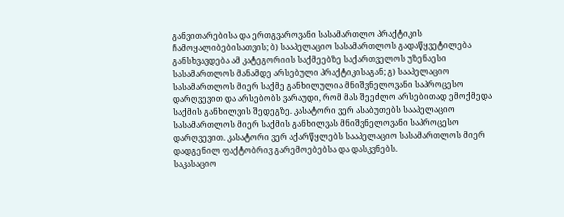განვითარებისა და ერთგვაროვანი სასამართლო პრაქტიკის ჩამოყალიბებისათვის; ბ) სააპელაციო სასამართლოს გადაწყვეტილება განსხვავდება ამ კატეგორიის საქმეებზე საქართველოს უზენაესი სასამართლოს მანამდე არსებული პრაქტიკისაგან; გ) სააპელაციო სასამართლოს მიერ საქმე განხილულია მნიშვნელოვანი საპროცესო დარღვევით და არსებობს ვარაუდი, რომ მას შეეძლო არსებითად ემოქმედა საქმის განხილვის შედეგზე. კასატორი ვერ ასაბუთებს სააპელაციო სასამართლოს მიერ საქმის განხილვას მნიშვნელოვანი საპროცესო დარღვევით. კასატორი ვერ აქარწყლებს სააპელაციო სასამართლოს მიერ დადგენილ ფაქტობრივ გარემოებებსა და დასკვნებს.
საკასაციო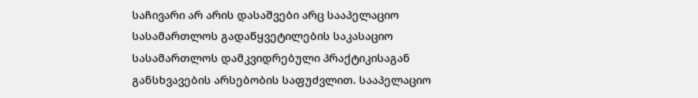საჩივარი არ არის დასაშვები არც სააპელაციო სასამართლოს გადაწყვეტილების საკასაციო სასამართლოს დამკვიდრებული პრაქტიკისაგან განსხვავების არსებობის საფუძვლით. სააპელაციო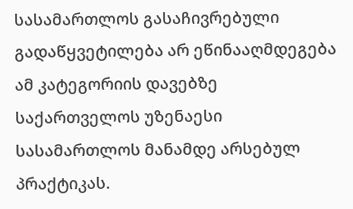სასამართლოს გასაჩივრებული გადაწყვეტილება არ ეწინააღმდეგება ამ კატეგორიის დავებზე საქართველოს უზენაესი სასამართლოს მანამდე არსებულ პრაქტიკას.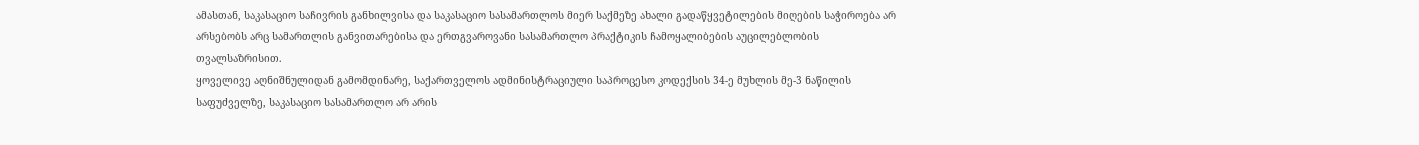ამასთან, საკასაციო საჩივრის განხილვისა და საკასაციო სასამართლოს მიერ საქმეზე ახალი გადაწყვეტილების მიღების საჭიროება არ არსებობს არც სამართლის განვითარებისა და ერთგვაროვანი სასამართლო პრაქტიკის ჩამოყალიბების აუცილებლობის თვალსაზრისით.
ყოველივე აღნიშნულიდან გამომდინარე, საქართველოს ადმინისტრაციული საპროცესო კოდექსის 34-ე მუხლის მე-3 ნაწილის საფუძველზე, საკასაციო სასამართლო არ არის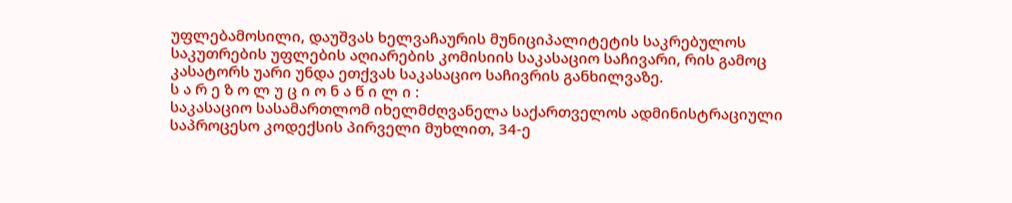უფლებამოსილი, დაუშვას ხელვაჩაურის მუნიციპალიტეტის საკრებულოს საკუთრების უფლების აღიარების კომისიის საკასაციო საჩივარი, რის გამოც კასატორს უარი უნდა ეთქვას საკასაციო საჩივრის განხილვაზე.
ს ა რ ე ზ ო ლ უ ც ი ო ნ ა წ ი ლ ი :
საკასაციო სასამართლომ იხელმძღვანელა საქართველოს ადმინისტრაციული საპროცესო კოდექსის პირველი მუხლით, 34-ე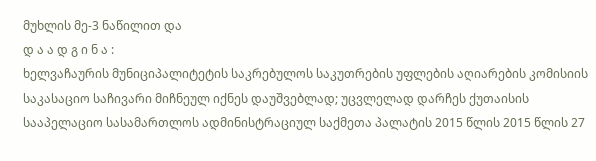მუხლის მე-3 ნაწილით და
დ ა ა დ გ ი ნ ა :
ხელვაჩაურის მუნიციპალიტეტის საკრებულოს საკუთრების უფლების აღიარების კომისიის საკასაციო საჩივარი მიჩნეულ იქნეს დაუშვებლად; უცვლელად დარჩეს ქუთაისის სააპელაციო სასამართლოს ადმინისტრაციულ საქმეთა პალატის 2015 წლის 2015 წლის 27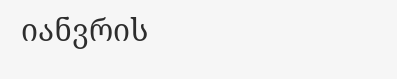იანვრის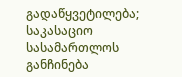გადაწყვეტილება; საკასაციო სასამართლოს განჩინება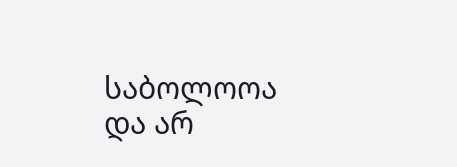საბოლოოა და არ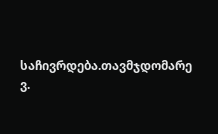საჩივრდება.თავმჯდომარე ვ.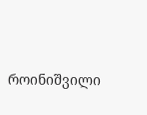როინიშვილი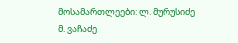მოსამართლეები: ლ. მურუსიძე
მ. ვაჩაძე